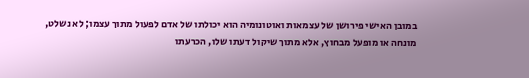במובן האישי פירושן של עצמאות ואוטונומיה הוא יכולתו של אדם לפעול מתוך עצמו; לא נשלט, מונחה או מופעל מבחוץ, אלא מתוך שיקול דעתו שלו, הכרעתו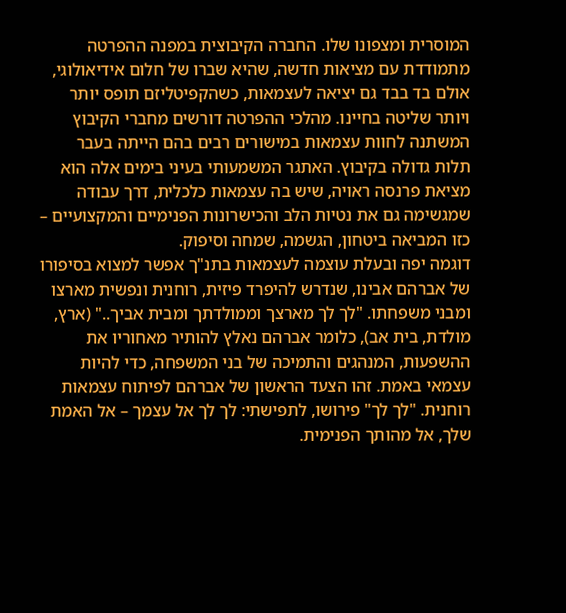המוסרית ומצפונו שלו. החברה הקיבוצית במפנה ההפרטה מתמודדת עם מציאות חדשה, שהיא שברו של חלום אידיאולוגי, אולם בד בבד גם יציאה לעצמאות, כשהקפיטליזם תופס יותר ויותר שליטה בחיינו. מהלכי ההפרטה דורשים מחברי הקיבוץ המשתנה לחוות עצמאות במישורים רבים בהם הייתה בעבר תלות גדולה בקיבוץ. האתגר המשמעותי בעיני בימים אלה הוא מציאת פרנסה ראויה, שיש בה עצמאות כלכלית, דרך עבודה שמגשימה גם את נטיות הלב והכישרונות הפנימיים והמקצועיים – כזו המביאה ביטחון, הגשמה, שמחה וסיפוק.
דוגמה יפה ובעלת עוצמה לעצמאות בתנ"ך אפשר למצוא בסיפורו של אברהם אבינו, שנדרש להיפרד פיזית, רוחנית ונפשית מארצו ומבני משפחתו. "לך לך מארצך וממולדתך ומבית אביך.." (ארץ, מולדת, בית אב), כלומר אברהם נאלץ להותיר מאחוריו את ההשפעות, המנהגים והתמיכה של בני המשפחה, כדי להיות עצמאי באמת. זהו הצעד הראשון של אברהם לפיתוח עצמאות רוחנית. "לך לך" פירושו, לתפישתי: לך לך אל עצמך – אל האמת שלך, אל מהותך הפנימית.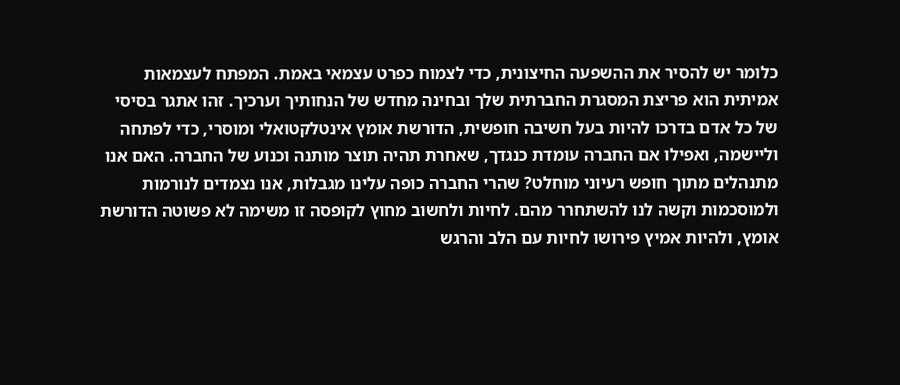כלומר יש להסיר את ההשפעה החיצונית, כדי לצמוח כפרט עצמאי באמת. המפתח לעצמאות אמיתית הוא פריצת המסגרת החברתית שלך ובחינה מחדש של הנחותיך וערכיך. זהו אתגר בסיסי של כל אדם בדרכו להיות בעל חשיבה חופשית, הדורשת אומץ אינטלקטואלי ומוסרי, כדי לפתחה וליישמה, ואפילו אם החברה עומדת כנגדך, שאחרת תהיה תוצר מותנה וכנוע של החברה. האם אנו מתנהלים מתוך חופש רעיוני מוחלט? שהרי החברה כופה עלינו מגבלות, אנו נצמדים לנורמות ולמוסכמות וקשה לנו להשתחרר מהם. לחיות ולחשוב מחוץ לקופסה זו משימה לא פשוטה הדורשת אומץ, ולהיות אמיץ פירושו לחיות עם הלב והרגש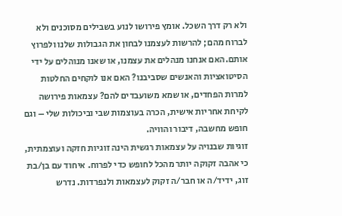ולא רק דרך השכל. אומץ פירושו לנוע בשבילים מסוכנים ולא לברוח מהם; להרשות לעצמנו לבחון את הגבולות שלנו ולפרוץ אותם.האם אנחנו מנהלים את עצמנו, או שאנו מנוהלים על ידי הסיטואציות והאנשים שסביבנו? האם אנו לוקחים החלטות למרות הפחדים, או שמא משועבדים להם? עצמאות פירושה לקיחת אחריות אישית, הכרה בעוצמות שבי וביכולות שלי – וגם חופש מחשבה, דיבור והוויה.
זוגיות שבנויה על עצמאות רגשית הינה זוגיות חזקה ועוצמתית, כי אהבה זקוקה יותר מהכל לחופש כדי לפרוח. איחוד עם בן/בת זוג, ידיד/ה או חבר/ה זקוק לעצמאות ולנפרדות. נדרש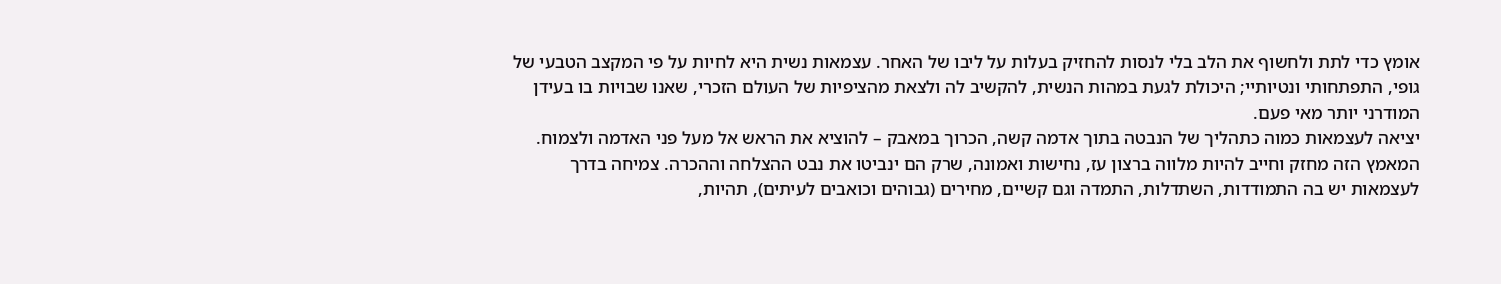אומץ כדי לתת ולחשוף את הלב בלי לנסות להחזיק בעלות על ליבו של האחר. עצמאות נשית היא לחיות על פי המקצב הטבעי של גופי, התפתחותי ונטיותיי; היכולת לגעת במהות הנשית, להקשיב לה ולצאת מהציפיות של העולם הזכרי, שאנו שבויות בו בעידן המודרני יותר מאי פעם.
יציאה לעצמאות כמוה כתהליך של הנבטה בתוך אדמה קשה, הכרוך במאבק – להוציא את הראש אל מעל פני האדמה ולצמוח. המאמץ הזה מחזק וחייב להיות מלווה ברצון עז, נחישות ואמונה, שרק הם ינביטו את נבט ההצלחה וההכרה. צמיחה בדרך לעצמאות יש בה התמודדות, השתדלות, התמדה וגם קשיים, מחירים (גבוהים וכואבים לעיתים), תהיות,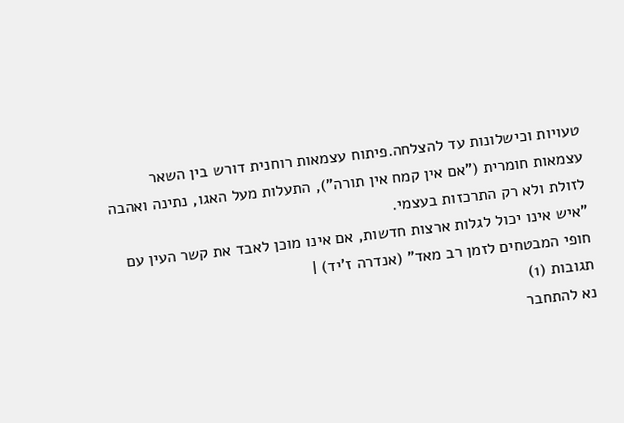טעויות וכישלונות עד להצלחה.פיתוח עצמאות רוחנית דורש בין השאר עצמאות חומרית ("אם אין קמח אין תורה"), התעלות מעל האגו, נתינה ואהבה לזולת ולא רק התרכזות בעצמי.
"איש אינו יכול לגלות ארצות חדשות, אם אינו מוכן לאבד את קשר העין עם חופי המבטחים לזמן רב מאד" (אנדרה ז'יד) |
תגובות (1)
נא להתחבר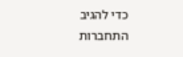כדי להגיב
התחברות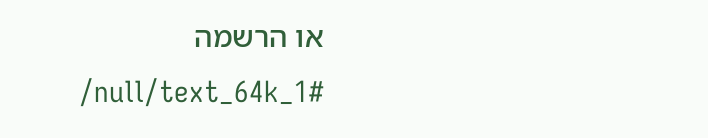או הרשמה
/null/text_64k_1#